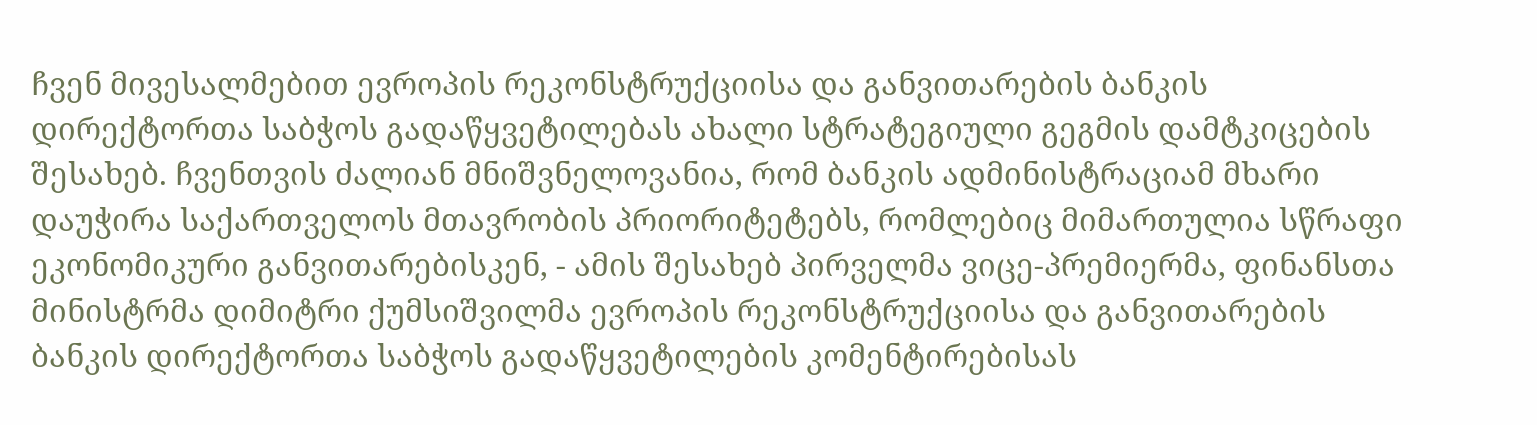ჩვენ მივესალმებით ევროპის რეკონსტრუქციისა და განვითარების ბანკის დირექტორთა საბჭოს გადაწყვეტილებას ახალი სტრატეგიული გეგმის დამტკიცების შესახებ. ჩვენთვის ძალიან მნიშვნელოვანია, რომ ბანკის ადმინისტრაციამ მხარი დაუჭირა საქართველოს მთავრობის პრიორიტეტებს, რომლებიც მიმართულია სწრაფი ეკონომიკური განვითარებისკენ, - ამის შესახებ პირველმა ვიცე-პრემიერმა, ფინანსთა მინისტრმა დიმიტრი ქუმსიშვილმა ევროპის რეკონსტრუქციისა და განვითარების ბანკის დირექტორთა საბჭოს გადაწყვეტილების კომენტირებისას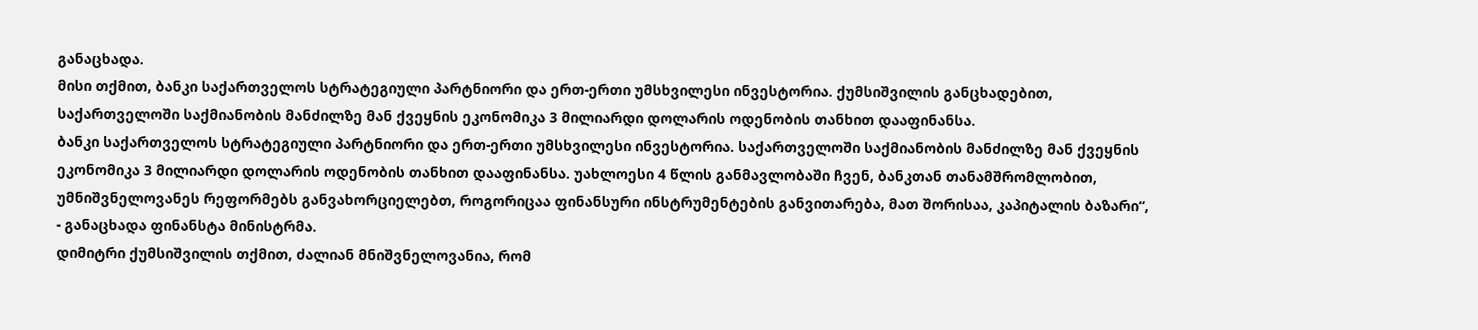განაცხადა.
მისი თქმით, ბანკი საქართველოს სტრატეგიული პარტნიორი და ერთ-ერთი უმსხვილესი ინვესტორია. ქუმსიშვილის განცხადებით, საქართველოში საქმიანობის მანძილზე მან ქვეყნის ეკონომიკა 3 მილიარდი დოლარის ოდენობის თანხით დააფინანსა.
ბანკი საქართველოს სტრატეგიული პარტნიორი და ერთ-ერთი უმსხვილესი ინვესტორია. საქართველოში საქმიანობის მანძილზე მან ქვეყნის ეკონომიკა 3 მილიარდი დოლარის ოდენობის თანხით დააფინანსა. უახლოესი 4 წლის განმავლობაში ჩვენ, ბანკთან თანამშრომლობით, უმნიშვნელოვანეს რეფორმებს განვახორციელებთ, როგორიცაა ფინანსური ინსტრუმენტების განვითარება, მათ შორისაა, კაპიტალის ბაზარი“, - განაცხადა ფინანსტა მინისტრმა.
დიმიტრი ქუმსიშვილის თქმით, ძალიან მნიშვნელოვანია, რომ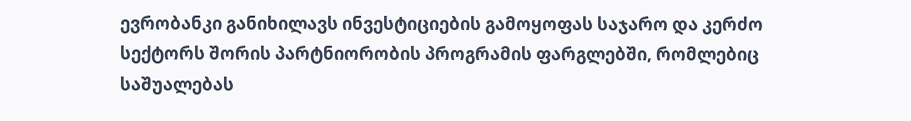ევრობანკი განიხილავს ინვესტიციების გამოყოფას საჯარო და კერძო სექტორს შორის პარტნიორობის პროგრამის ფარგლებში, რომლებიც საშუალებას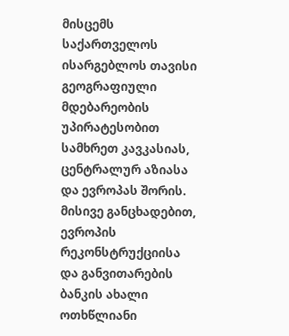მისცემს საქართველოს ისარგებლოს თავისი გეოგრაფიული მდებარეობის უპირატესობით სამხრეთ კავკასიას, ცენტრალურ აზიასა და ევროპას შორის. მისივე განცხადებით, ევროპის რეკონსტრუქციისა და განვითარების ბანკის ახალი ოთხწლიანი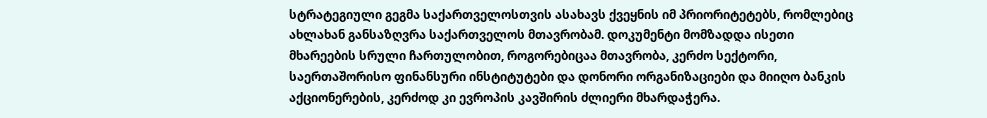სტრატეგიული გეგმა საქართველოსთვის ასახავს ქვეყნის იმ პრიორიტეტებს, რომლებიც ახლახან განსაზღვრა საქართველოს მთავრობამ. დოკუმენტი მომზადდა ისეთი მხარეების სრული ჩართულობით, როგორებიცაა მთავრობა, კერძო სექტორი, საერთაშორისო ფინანსური ინსტიტუტები და დონორი ორგანიზაციები და მიიღო ბანკის აქციონერების, კერძოდ კი ევროპის კავშირის ძლიერი მხარდაჭერა.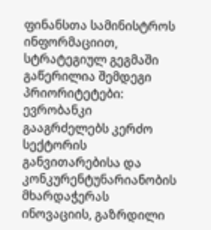ფინანსთა სამინისტროს ინფორმაციით, სტრატეგიულ გეგმაში გაწერილია შემდეგი პრიორიტეტები: ევრობანკი გააგრძელებს კერძო სექტორის განვითარებისა და კონკურენტუნარიანობის მხარდაჭერას ინოვაციის, გაზრდილი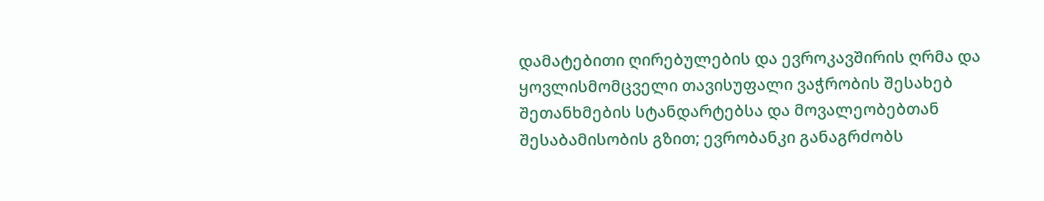დამატებითი ღირებულების და ევროკავშირის ღრმა და ყოვლისმომცველი თავისუფალი ვაჭრობის შესახებ შეთანხმების სტანდარტებსა და მოვალეობებთან შესაბამისობის გზით; ევრობანკი განაგრძობს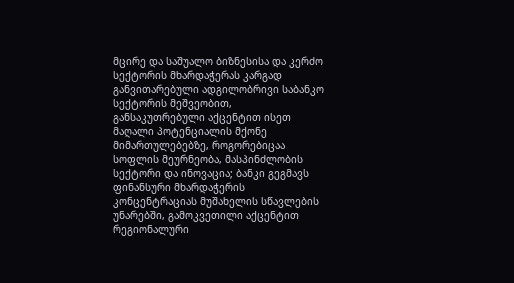მცირე და საშუალო ბიზნესისა და კერძო სექტორის მხარდაჭერას კარგად განვითარებული ადგილობრივი საბანკო სექტორის მეშვეობით, განსაკუთრებული აქცენტით ისეთ მაღალი პოტენციალის მქონე მიმართულებებზე, როგორებიცაა სოფლის მეურნეობა, მასპინძლობის სექტორი და ინოვაცია; ბანკი გეგმავს ფინანსური მხარდაჭერის კონცენტრაციას მუშახელის სწავლების უნარებში, გამოკვეთილი აქცენტით რეგიონალური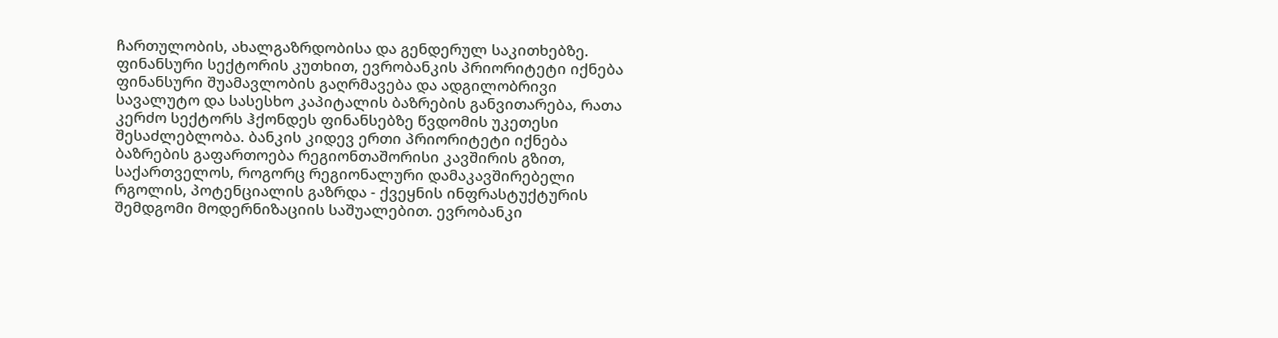ჩართულობის, ახალგაზრდობისა და გენდერულ საკითხებზე. ფინანსური სექტორის კუთხით, ევრობანკის პრიორიტეტი იქნება ფინანსური შუამავლობის გაღრმავება და ადგილობრივი სავალუტო და სასესხო კაპიტალის ბაზრების განვითარება, რათა კერძო სექტორს ჰქონდეს ფინანსებზე წვდომის უკეთესი შესაძლებლობა. ბანკის კიდევ ერთი პრიორიტეტი იქნება ბაზრების გაფართოება რეგიონთაშორისი კავშირის გზით, საქართველოს, როგორც რეგიონალური დამაკავშირებელი რგოლის, პოტენციალის გაზრდა - ქვეყნის ინფრასტუქტურის შემდგომი მოდერნიზაციის საშუალებით. ევრობანკი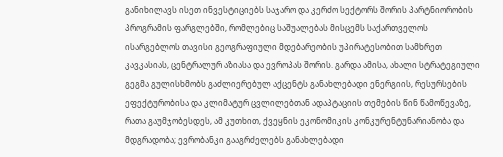განიხილავს ისეთ ინვესტიციებს საჯარო და კერძო სექტორს შორის პარტნიორობის პროგრამის ფარგლებში, რომლებიც საშუალებას მისცემს საქართველოს ისარგებლოს თავისი გეოგრაფიული მდებარეობის უპირატესობით სამხრეთ კავკასიას, ცენტრალურ აზიასა და ევროპას შორის. გარდა ამისა, ახალი სტრატეგიული გეგმა გულისხმობს გაძლიერებულ აქცენტს განახლებადი ენერგიის, რესურსების ეფექტურობისა და კლიმატურ ცვლილებთან ადაპტაციის თემების წინ წამოწევაზე, რათა გაუმჯობესდეს, ამ კუთხით, ქვეყნის ეკონომიკის კონკურენტუნარიანობა და მდგრადობა; ევრობანკი გააგრძელებს განახლებადი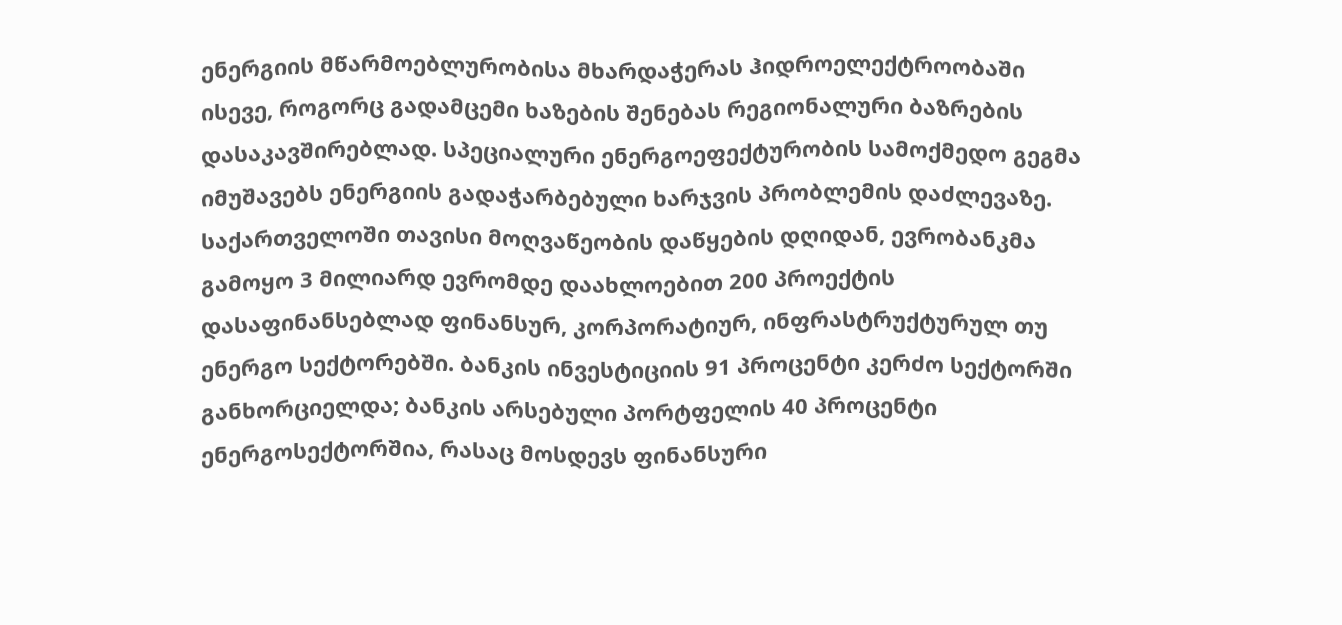ენერგიის მწარმოებლურობისა მხარდაჭერას ჰიდროელექტროობაში ისევე, როგორც გადამცემი ხაზების შენებას რეგიონალური ბაზრების დასაკავშირებლად. სპეციალური ენერგოეფექტურობის სამოქმედო გეგმა იმუშავებს ენერგიის გადაჭარბებული ხარჯვის პრობლემის დაძლევაზე. საქართველოში თავისი მოღვაწეობის დაწყების დღიდან, ევრობანკმა გამოყო 3 მილიარდ ევრომდე დაახლოებით 200 პროექტის დასაფინანსებლად ფინანსურ, კორპორატიურ, ინფრასტრუქტურულ თუ ენერგო სექტორებში. ბანკის ინვესტიციის 91 პროცენტი კერძო სექტორში განხორციელდა; ბანკის არსებული პორტფელის 40 პროცენტი ენერგოსექტორშია, რასაც მოსდევს ფინანსური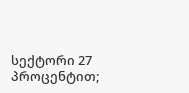სექტორი 27 პროცენტით;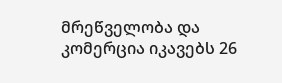მრეწველობა და კომერცია იკავებს 26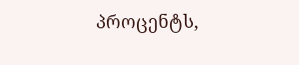პროცენტს,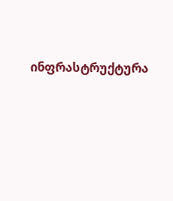ინფრასტრუქტურა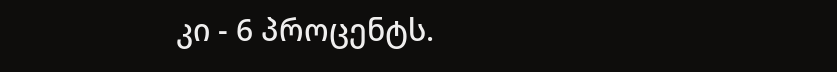კი - 6 პროცენტს.